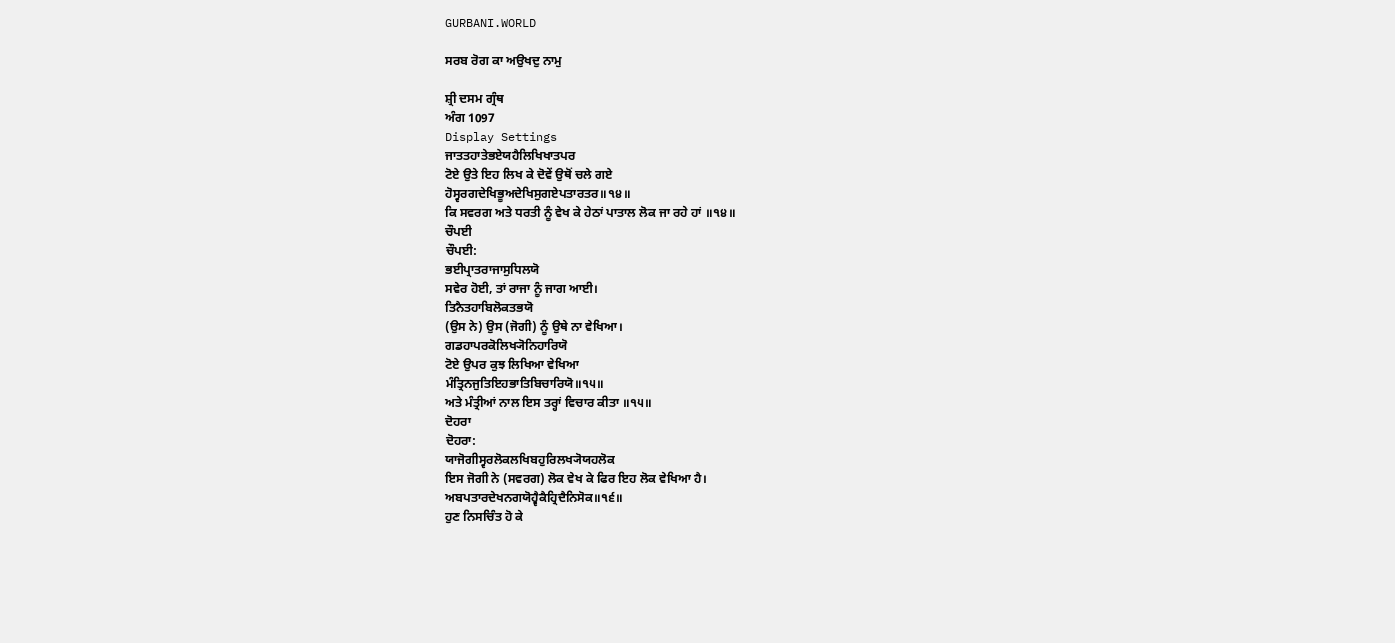GURBANI.WORLD

ਸਰਬ ਰੋਗ ਕਾ ਅਉਖਦੁ ਨਾਮੁ

ਸ਼੍ਰੀ ਦਸਮ ਗ੍ਰੰਥ
ਅੰਗ 1097
Display Settings
ਜਾਤਤਹਾਤੇਭਏਯਹੈਲਿਖਿਖਾਤਪਰ
ਟੋਏ ਉਤੇ ਇਹ ਲਿਖ ਕੇ ਦੋਵੇਂ ਉਥੋਂ ਚਲੇ ਗਏ
ਹੋਸ੍ਵਰਗਦੇਖਿਭੂਅਦੇਖਿਸੁਗਏਪਤਾਰਤਰ॥੧੪॥
ਕਿ ਸਵਰਗ ਅਤੇ ਧਰਤੀ ਨੂੰ ਵੇਖ ਕੇ ਹੇਠਾਂ ਪਾਤਾਲ ਲੋਕ ਜਾ ਰਹੇ ਹਾਂ ॥੧੪॥
ਚੌਪਈ
ਚੌਪਈ:
ਭਈਪ੍ਰਾਤਰਾਜਾਸੁਧਿਲਯੋ
ਸਵੇਰ ਹੋਈ, ਤਾਂ ਰਾਜਾ ਨੂੰ ਜਾਗ ਆਈ।
ਤਿਨੈਤਹਾਬਿਲੋਕਤਭਯੋ
(ਉਸ ਨੇ) ਉਸ (ਜੋਗੀ) ਨੂੰ ਉਥੇ ਨਾ ਵੇਖਿਆ।
ਗਡਹਾਪਰਕੋਲਿਖ੍ਯੋਨਿਹਾਰਿਯੋ
ਟੋਏ ਉਪਰ ਕੁਝ ਲਿਖਿਆ ਵੇਖਿਆ
ਮੰਤ੍ਰਿਨਜੁਤਿਇਹਭਾਤਿਬਿਚਾਰਿਯੋ॥੧੫॥
ਅਤੇ ਮੰਤ੍ਰੀਆਂ ਨਾਲ ਇਸ ਤਰ੍ਹਾਂ ਵਿਚਾਰ ਕੀਤਾ ॥੧੫॥
ਦੋਹਰਾ
ਦੋਹਰਾ:
ਯਾਜੋਗੀਸ੍ਵਰਲੋਕਲਖਿਬਹੁਰਿਲਖ੍ਯੋਯਹਲੋਕ
ਇਸ ਜੋਗੀ ਨੇ (ਸਵਰਗ) ਲੋਕ ਵੇਖ ਕੇ ਫਿਰ ਇਹ ਲੋਕ ਵੇਖਿਆ ਹੈ।
ਅਬਪਤਾਰਦੇਖਨਗਯੋਹ੍ਵੈਕੈਹ੍ਰਿਦੈਨਿਸੋਕ॥੧੬॥
ਹੁਣ ਨਿਸਚਿੰਤ ਹੋ ਕੇ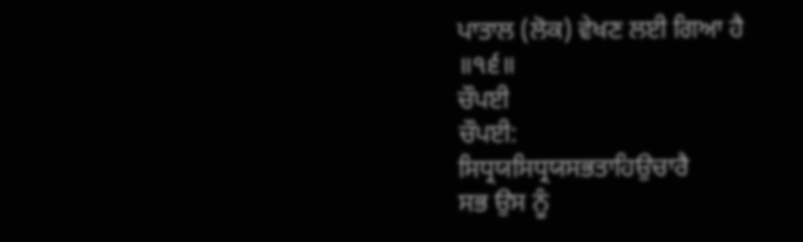ਪਾਤਾਲ (ਲੋਕ) ਵੇਖਣ ਲਈ ਗਿਆ ਹੈ ॥੧੬॥
ਚੌਪਈ
ਚੌਪਈ:
ਸਿਧ੍ਰਯਸਿਧ੍ਰਯਸਭਤਾਹਿਉਚਾਰੈ
ਸਭ ਉਸ ਨੂੰ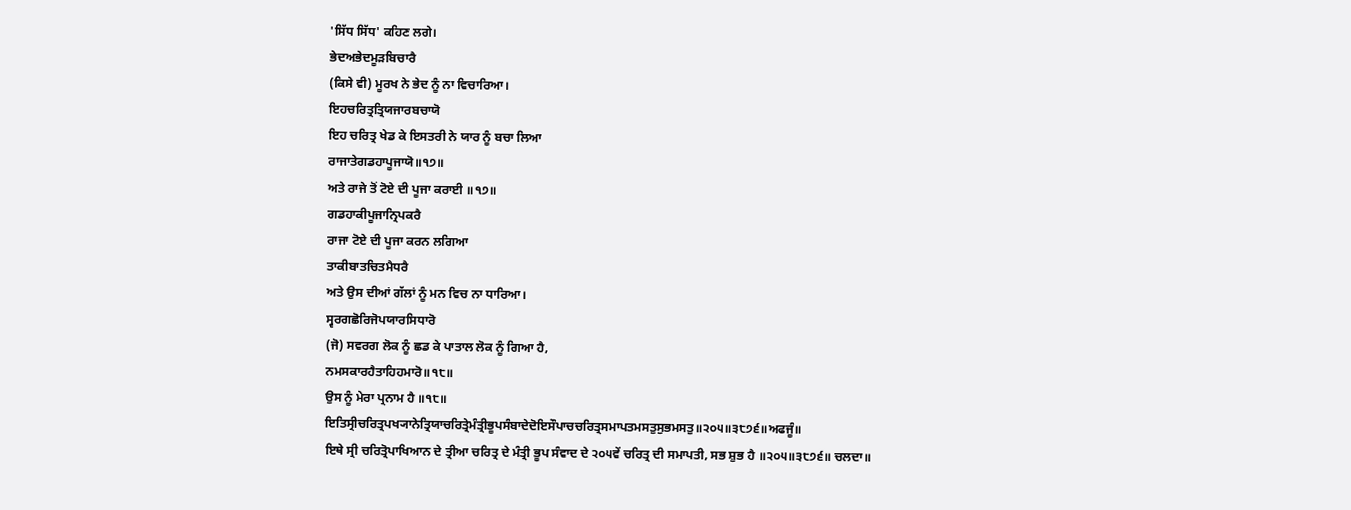'ਸਿੱਧ ਸਿੱਧ' ਕਹਿਣ ਲਗੇ।
ਭੇਦਅਭੇਦਮੂੜਬਿਚਾਰੈ
(ਕਿਸੇ ਵੀ) ਮੂਰਖ ਨੇ ਭੇਦ ਨੂੰ ਨਾ ਵਿਚਾਰਿਆ।
ਇਹਚਰਿਤ੍ਰਤ੍ਰਿਯਜਾਰਬਚਾਯੋ
ਇਹ ਚਰਿਤ੍ਰ ਖੇਡ ਕੇ ਇਸਤਰੀ ਨੇ ਯਾਰ ਨੂੰ ਬਚਾ ਲਿਆ
ਰਾਜਾਤੇਗਡਹਾਪੂਜਾਯੋ॥੧੭॥
ਅਤੇ ਰਾਜੇ ਤੋਂ ਟੋਏ ਦੀ ਪੂਜਾ ਕਰਾਈ ॥੧੭॥
ਗਡਹਾਕੀਪੂਜਾਨ੍ਰਿਪਕਰੈ
ਰਾਜਾ ਟੋਏ ਦੀ ਪੂਜਾ ਕਰਨ ਲਗਿਆ
ਤਾਕੀਬਾਤਚਿਤਮੈਧਰੈ
ਅਤੇ ਉਸ ਦੀਆਂ ਗੱਲਾਂ ਨੂੰ ਮਨ ਵਿਚ ਨਾ ਧਾਰਿਆ।
ਸ੍ਵਰਗਛੋਰਿਜੋਪਯਾਰਸਿਧਾਰੋ
(ਜੋ) ਸਵਰਗ ਲੋਕ ਨੂੰ ਛਡ ਕੇ ਪਾਤਾਲ ਲੋਕ ਨੂੰ ਗਿਆ ਹੈ,
ਨਮਸਕਾਰਹੈਤਾਹਿਹਮਾਰੋ॥੧੮॥
ਉਸ ਨੂੰ ਮੇਰਾ ਪ੍ਰਨਾਮ ਹੈ ॥੧੮॥
ਇਤਿਸ੍ਰੀਚਰਿਤ੍ਰਪਖ੍ਯਾਨੇਤ੍ਰਿਯਾਚਰਿਤ੍ਰੇਮੰਤ੍ਰੀਭੂਪਸੰਬਾਦੇਦੋਇਸੌਪਾਚਚਰਿਤ੍ਰਸਮਾਪਤਮਸਤੁਸੁਭਮਸਤੁ॥੨੦੫॥੩੮੭੬॥ਅਫਜੂੰ॥
ਇਥੇ ਸ੍ਰੀ ਚਰਿਤ੍ਰੋਪਾਖਿਆਨ ਦੇ ਤ੍ਰੀਆ ਚਰਿਤ੍ਰ ਦੇ ਮੰਤ੍ਰੀ ਭੂਪ ਸੰਵਾਦ ਦੇ ੨੦੫ਵੇਂ ਚਰਿਤ੍ਰ ਦੀ ਸਮਾਪਤੀ, ਸਭ ਸ਼ੁਭ ਹੈ ॥੨੦੫॥੩੮੭੬॥ ਚਲਦਾ॥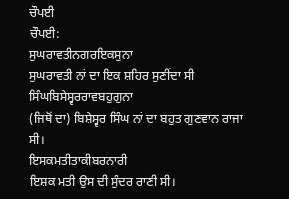ਚੌਪਈ
ਚੌਪਈ:
ਸੁਘਰਾਵਤੀਨਗਰਇਕਸੁਨਾ
ਸੁਘਰਾਵਤੀ ਨਾਂ ਦਾ ਇਕ ਸ਼ਹਿਰ ਸੁਣੀਂਦਾ ਸੀ
ਸਿੰਘਬਿਸੇਸ੍ਵਰਰਾਵਬਹੁਗੁਨਾ
(ਜਿਥੋਂ ਦਾ) ਬਿਸ਼ੇਸ੍ਵਰ ਸਿੰਘ ਨਾਂ ਦਾ ਬਹੁਤ ਗੁਣਵਾਨ ਰਾਜਾ ਸੀ।
ਇਸਕਮਤੀਤਾਕੀਬਰਨਾਰੀ
ਇਸ਼ਕ ਮਤੀ ਉਸ ਦੀ ਸੁੰਦਰ ਰਾਣੀ ਸੀ।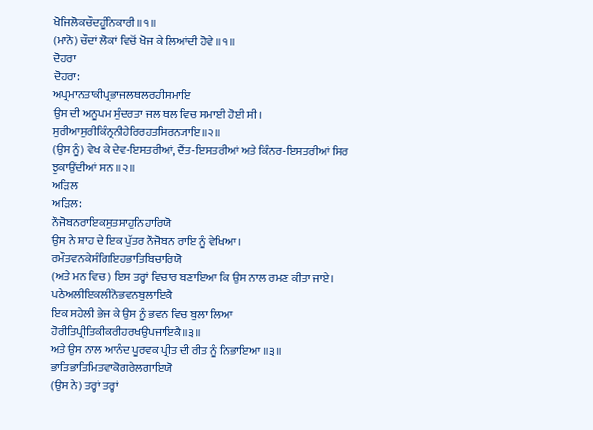ਖੋਜਿਲੋਕਚੌਦਹੂੰਨਿਕਾਰੀ॥੧॥
(ਮਾਨੋ) ਚੌਦਾਂ ਲੋਕਾਂ ਵਿਚੋਂ ਖੋਜ ਕੇ ਲਿਆਂਦੀ ਹੋਵੇ ॥੧॥
ਦੋਹਰਾ
ਦੋਹਰਾ:
ਅਪ੍ਰਮਾਨਤਾਕੀਪ੍ਰਭਾਜਲਥਲਰਹੀਸਮਾਇ
ਉਸ ਦੀ ਅਨੂਪਮ ਸੁੰਦਰਤਾ ਜਲ ਥਲ ਵਿਚ ਸਮਾਈ ਹੋਈ ਸੀ।
ਸੁਰੀਆਸੁਰੀਕਿੰਨ੍ਰਨੀਹੇਰਿਰਹਤਸਿਰਨ੍ਯਾਇ॥੨॥
(ਉਸ ਨੂੰ) ਵੇਖ ਕੇ ਦੇਵ-ਇਸਤਰੀਆਂ, ਦੈਂਤ-ਇਸਤਰੀਆਂ ਅਤੇ ਕਿੰਨਰ-ਇਸਤਰੀਆਂ ਸਿਰ ਝੁਕਾਉਂਦੀਆਂ ਸਨ ॥੨॥
ਅੜਿਲ
ਅੜਿਲ:
ਨੌਜੋਬਨਰਾਇਕਸੁਤਸਾਹੁਨਿਹਾਰਿਯੋ
ਉਸ ਨੇ ਸ਼ਾਹ ਦੇ ਇਕ ਪੁੱਤਰ ਨੌਜੋਬਨ ਰਾਇ ਨੂੰ ਵੇਖਿਆ।
ਰਮੌਤਵਨਕੇਸੰਗਿਇਹਭਾਤਿਬਿਚਾਰਿਯੋ
(ਅਤੇ ਮਨ ਵਿਚ) ਇਸ ਤਰ੍ਹਾਂ ਵਿਚਾਰ ਬਣਾਇਆ ਕਿ ਉਸ ਨਾਲ ਰਮਣ ਕੀਤਾ ਜਾਏ।
ਪਠੇਅਲੀਇਕਲੀਨੋਭਵਨਬੁਲਾਇਕੈ
ਇਕ ਸਹੇਲੀ ਭੇਜ ਕੇ ਉਸ ਨੂੰ ਭਵਨ ਵਿਚ ਬੁਲਾ ਲਿਆ
ਹੋਰੀਤਿਪ੍ਰੀਤਿਕੀਕਰੀਹਰਖਉਪਜਾਇਕੈ॥੩॥
ਅਤੇ ਉਸ ਨਾਲ ਆਨੰਦ ਪੂਰਵਕ ਪ੍ਰੀਤ ਦੀ ਰੀਤ ਨੂੰ ਨਿਭਾਇਆ ॥੩॥
ਭਾਤਿਭਾਤਿਮਿਤਵਾਕੋਗਰੇਲਗਾਇਯੋ
(ਉਸ ਨੇ) ਤਰ੍ਹਾਂ ਤਰ੍ਹਾਂ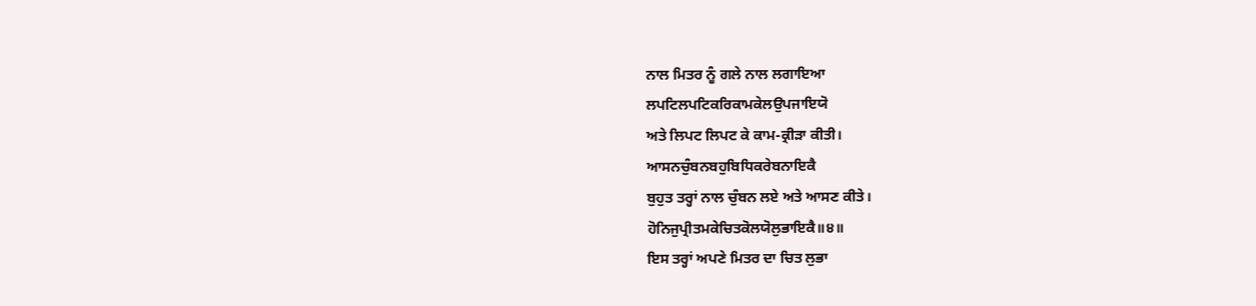ਨਾਲ ਮਿਤਰ ਨੂੰ ਗਲੇ ਨਾਲ ਲਗਾਇਆ
ਲਪਟਿਲਪਟਿਕਰਿਕਾਮਕੇਲਉਪਜਾਇਯੋ
ਅਤੇ ਲਿਪਟ ਲਿਪਟ ਕੇ ਕਾਮ-ਕ੍ਰੀੜਾ ਕੀਤੀ।
ਆਸਨਚੁੰਬਨਬਹੁਬਿਧਿਕਰੇਬਨਾਇਕੈ
ਬੁਹੁਤ ਤਰ੍ਹਾਂ ਨਾਲ ਚੁੰਬਨ ਲਏ ਅਤੇ ਆਸਣ ਕੀਤੇ।
ਹੋਨਿਜੁਪ੍ਰੀਤਮਕੇਚਿਤਕੋਲਯੋਲੁਭਾਇਕੈ॥੪॥
ਇਸ ਤਰ੍ਹਾਂ ਅਪਣੇ ਮਿਤਰ ਦਾ ਚਿਤ ਲੁਭਾ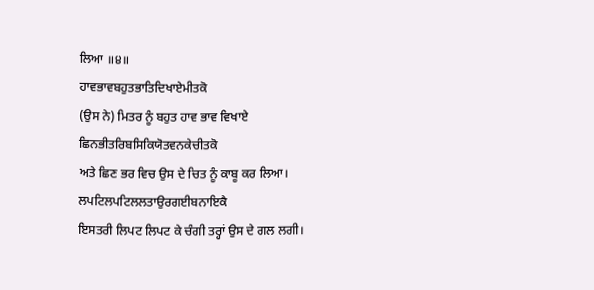ਲਿਆ ॥੪॥
ਹਾਵਭਾਵਬਹੁਤਭਾਤਿਦਿਖਾਏਮੀਤਕੋ
(ਉਸ ਨੇ) ਮਿਤਰ ਨੂੰ ਬਹੁਤ ਹਾਵ ਭਾਵ ਵਿਖਾਏ
ਛਿਨਭੀਤਰਿਬਸਿਕਿਯੋਤਵਨਕੇਚੀਤਕੋ
ਅਤੇ ਛਿਣ ਭਰ ਵਿਚ ਉਸ ਦੇ ਚਿਤ ਨੂੰ ਕਾਬੂ ਕਰ ਲਿਆ।
ਲਪਟਿਲਪਟਿਲਲਤਾਉਰਗਈਬਨਾਇਕੈ
ਇਸਤਰੀ ਲਿਪਟ ਲਿਪਟ ਕੇ ਚੰਗੀ ਤਰ੍ਹਾਂ ਉਸ ਦੇ ਗਲ ਲਗੀ।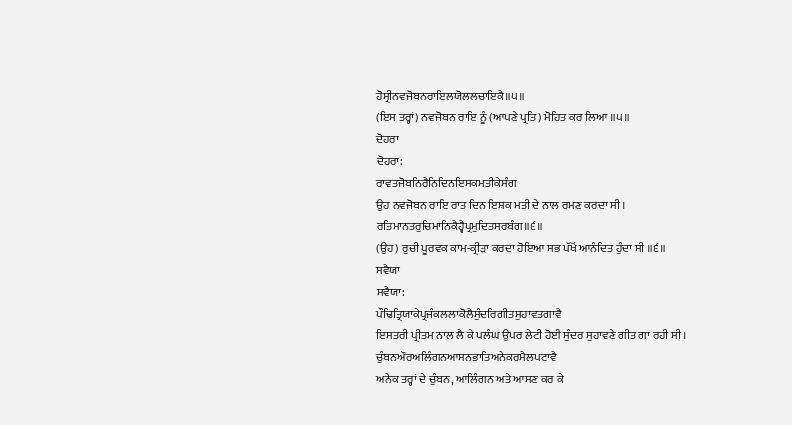ਹੋਸ੍ਰੀਨਵਜੋਬਨਰਾਇਲਯੋਲਲਚਾਇਕੈ॥੫॥
(ਇਸ ਤਰ੍ਹਾਂ) ਨਵਜੋਬਨ ਰਾਇ ਨੂੰ (ਆਪਣੇ ਪ੍ਰਤਿ) ਮੋਹਿਤ ਕਰ ਲਿਆ ॥੫॥
ਦੋਹਰਾ
ਦੋਹਰਾ:
ਰਾਵਤਜੋਬਨਿਰੈਨਿਦਿਨਇਸਕਮਤੀਕੇਸੰਗ
ਉਹ ਨਵਜੋਬਨ ਰਾਇ ਰਾਤ ਦਿਨ ਇਸ਼ਕ ਮਤੀ ਦੇ ਨਾਲ ਰਮਣ ਕਰਦਾ ਸੀ।
ਰਤਿਮਾਨਤਰੁਚਿਮਾਨਿਕੈਹ੍ਵੈਪ੍ਰਮੁਦਿਤਸਰਬੰਗ॥੬॥
(ਉਹ) ਰੁਚੀ ਪੂਰਵਕ ਕਾਮ-ਕ੍ਰੀੜਾ ਕਰਦਾ ਹੋਇਆ ਸਭ ਪੱਖੋਂ ਆਨੰਦਿਤ ਹੁੰਦਾ ਸੀ ॥੬॥
ਸਵੈਯਾ
ਸਵੈਯਾ:
ਪੌਢਿਤ੍ਰਿਯਾਕੇਪ੍ਰਜੰਕਲਲਾਕੋਲੈਸੁੰਦਰਿਗੀਤਸੁਹਾਵਤਗਾਵੈ
ਇਸਤਰੀ ਪ੍ਰੀਤਮ ਨਾਲ ਲੈ ਕੇ ਪਲੰਘ ਉਪਰ ਲੇਟੀ ਹੋਈ ਸੁੰਦਰ ਸੁਹਾਵਣੇ ਗੀਤ ਗਾ ਰਹੀ ਸੀ।
ਚੁੰਬਨਔਰਅਲਿੰਗਨਆਸਨਭਾਤਿਅਨੇਕਰਮੈਲਪਟਾਵੈ
ਅਨੇਕ ਤਰ੍ਹਾਂ ਦੇ ਚੁੰਬਨ, ਆਲਿੰਗਨ ਅਤੇ ਆਸਣ ਕਰ ਕੇ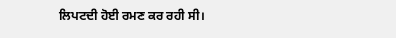ਲਿਪਟਦੀ ਹੋਈ ਰਮਣ ਕਰ ਰਹੀ ਸੀ।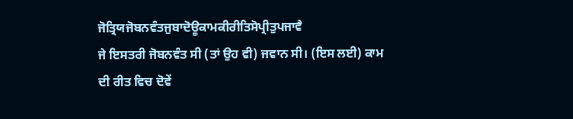ਜੋਤ੍ਰਿਯਜੋਬਨਵੰਤਜੁਬਾਦੋਊਕਾਮਕੀਰੀਤਿਸੋਪ੍ਰੀਤੁਪਜਾਵੈ
ਜੇ ਇਸਤਰੀ ਜੋਬਨਵੰਤ ਸੀ (ਤਾਂ ਉਹ ਵੀ) ਜਵਾਨ ਸੀ। (ਇਸ ਲਈ) ਕਾਮ ਦੀ ਰੀਤ ਵਿਚ ਦੋਵੇਂ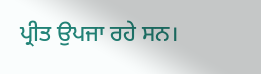ਪ੍ਰੀਤ ਉਪਜਾ ਰਹੇ ਸਨ।